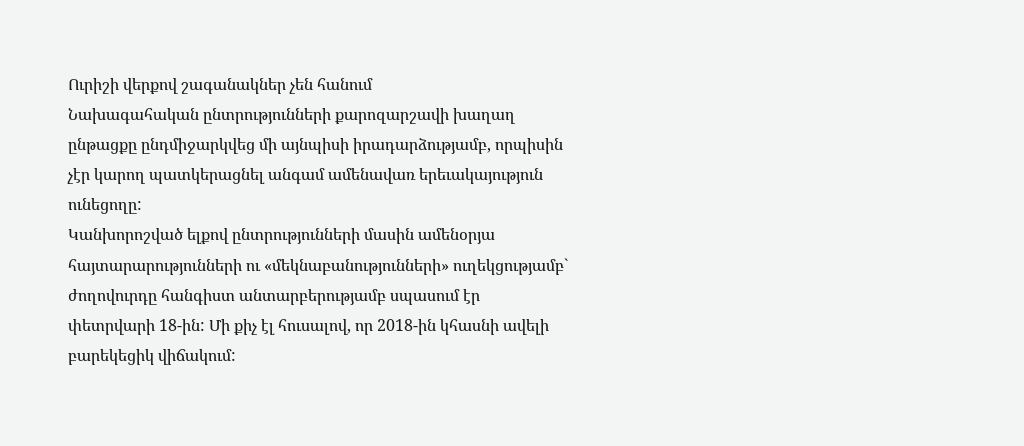Ուրիշի վերքով շագանակներ չեն հանում
Նախագահական ընտրությունների քարոզարշավի խաղաղ ընթացքը ընդմիջարկվեց մի այնպիսի իրադարձությամբ, որպիսին չէր կարող պատկերացնել անգամ ամենավառ երեւակայություն ունեցողը:
Կանխորոշված ելքով ընտրությունների մասին ամենօրյա հայտարարությունների ու «մեկնաբանությունների» ուղեկցությամբ` ժողովուրդը հանգիստ անտարբերությամբ սպասում էր փետրվարի 18-ին: Մի քիչ էլ հուսալով, որ 2018-ին կհասնի ավելի բարեկեցիկ վիճակում: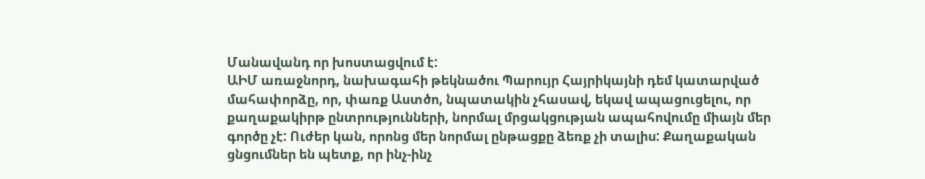Մանավանդ որ խոստացվում է:
ԱԻՄ առաջնորդ, նախագահի թեկնածու Պարույր Հայրիկայնի դեմ կատարված մահափորձը, որ, փառք Աստծո, նպատակին չհասավ, եկավ ապացուցելու, որ քաղաքակիրթ ընտրությունների, նորմալ մրցակցության ապահովումը միայն մեր գործը չէ: Ուժեր կան, որոնց մեր նորմալ ընթացքը ձեռք չի տալիս: Քաղաքական ցնցումներ են պետք, որ ինչ-ինչ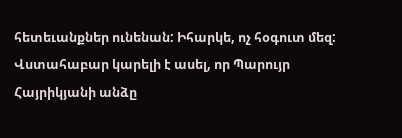հետեւանքներ ունենան: Իհարկե, ոչ հօգուտ մեզ:
Վստահաբար կարելի է ասել, որ Պարույր Հայրիկյանի անձը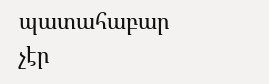պատահաբար չէր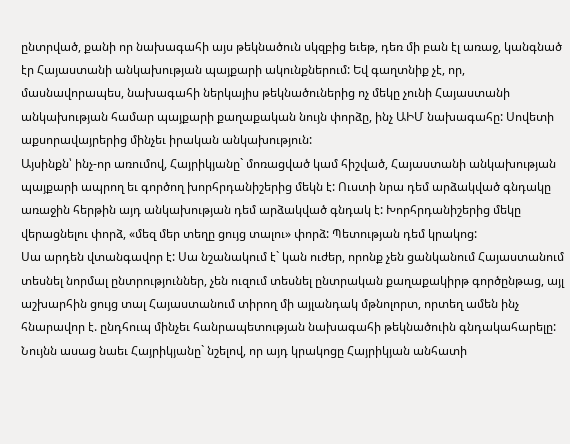ընտրված, քանի որ նախագահի այս թեկնածուն սկզբից եւեթ, դեռ մի բան էլ առաջ, կանգնած էր Հայաստանի անկախության պայքարի ակունքներում: Եվ գաղտնիք չէ, որ, մասնավորապես, նախագահի ներկայիս թեկնածուներից ոչ մեկը չունի Հայաստանի անկախության համար պայքարի քաղաքական նույն փորձը, ինչ ԱԻՄ նախագահը: Սովետի աքսորավայրերից մինչեւ իրական անկախություն:
Այսինքն՝ ինչ-որ առումով, Հայրիկյանը` մոռացված կամ հիշված, Հայաստանի անկախության պայքարի ապրող եւ գործող խորհրդանիշերից մեկն է: Ուստի նրա դեմ արձակված գնդակը առաջին հերթին այդ անկախության դեմ արձակված գնդակ է: Խորհրդանիշերից մեկը վերացնելու փորձ, «մեզ մեր տեղը ցույց տալու» փորձ: Պետության դեմ կրակոց:
Սա արդեն վտանգավոր է: Սա նշանակում է` կան ուժեր, որոնք չեն ցանկանում Հայաստանում տեսնել նորմալ ընտրություններ, չեն ուզում տեսնել ընտրական քաղաքակիրթ գործընթաց, այլ աշխարհին ցույց տալ Հայաստանում տիրող մի այլանդակ մթնոլորտ, որտեղ ամեն ինչ հնարավոր է. ընդհուպ մինչեւ հանրապետության նախագահի թեկնածուին գնդակահարելը: Նույնն ասաց նաեւ Հայրիկյանը` նշելով, որ այդ կրակոցը Հայրիկյան անհատի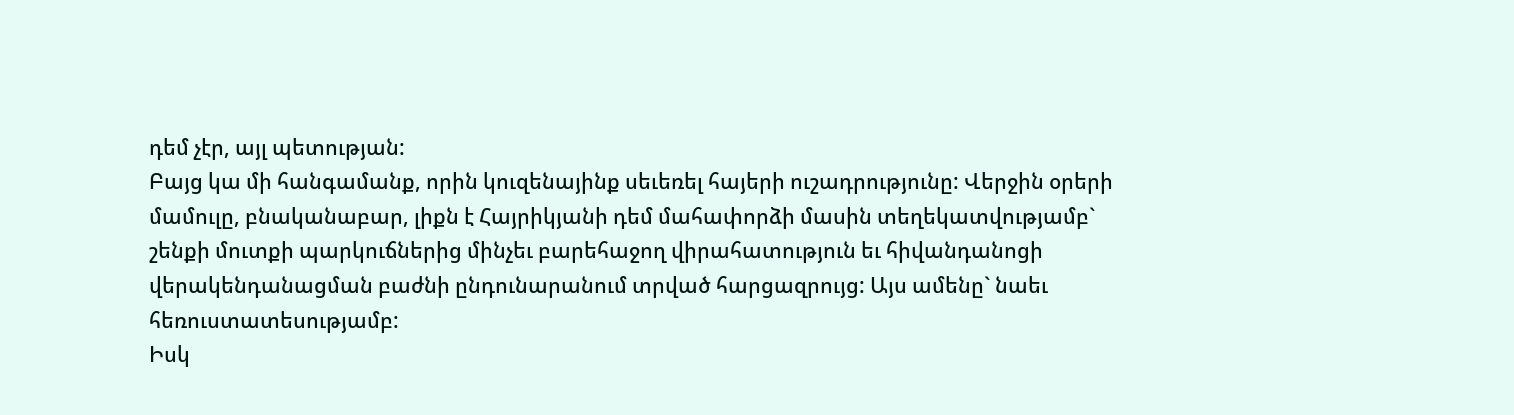դեմ չէր, այլ պետության:
Բայց կա մի հանգամանք, որին կուզենայինք սեւեռել հայերի ուշադրությունը: Վերջին օրերի մամուլը, բնականաբար, լիքն է Հայրիկյանի դեմ մահափորձի մասին տեղեկատվությամբ` շենքի մուտքի պարկուճներից մինչեւ բարեհաջող վիրահատություն եւ հիվանդանոցի վերակենդանացման բաժնի ընդունարանում տրված հարցազրույց: Այս ամենը` նաեւ հեռուստատեսությամբ:
Իսկ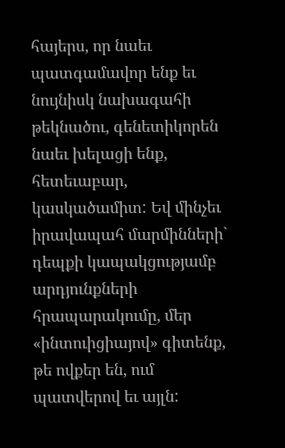հայերս, որ նաեւ պատգամավոր ենք եւ նույնիսկ նախագահի թեկնածու, գենետիկորեն նաեւ խելացի ենք, հետեւաբար, կասկածամիտ: Եվ մինչեւ իրավապահ մարմինների` դեպքի կապակցությամբ արդյունքների հրապարակումը, մեր «ինտուիցիայով» գիտենք, թե ովքեր են, ում պատվերով եւ այլն: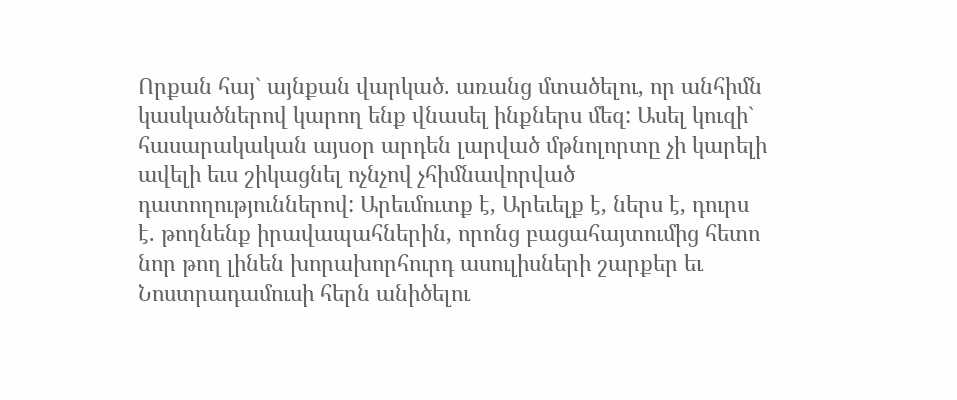Որքան հայ` այնքան վարկած. առանց մտածելու, որ անհիմն կասկածներով կարող ենք վնասել ինքներս մեզ: Ասել կուզի` հասարակական այսօր արդեն լարված մթնոլորտը չի կարելի ավելի եւս շիկացնել ոչնչով չհիմնավորված դատողություններով: Արեւմուտք է, Արեւելք է, ներս է, դուրս է. թողնենք իրավապահներին, որոնց բացահայտումից հետո նոր թող լինեն խորախորհուրդ ասուլիսների շարքեր եւ Նոստրադամուսի հերն անիծելու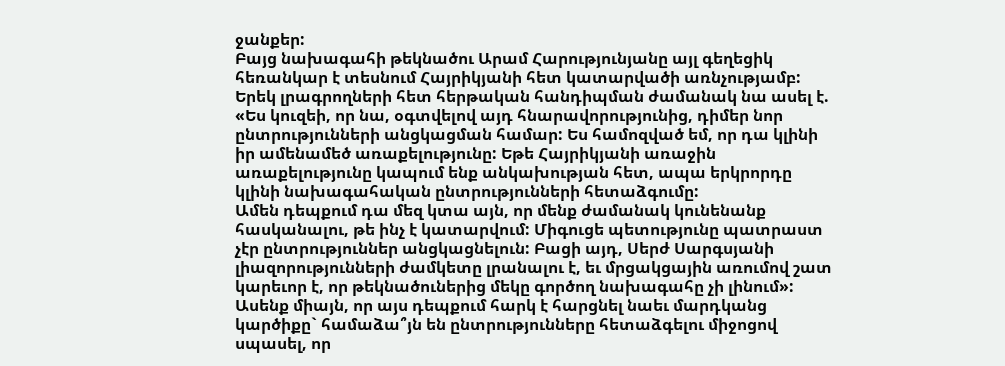ջանքեր:
Բայց նախագահի թեկնածու Արամ Հարությունյանը այլ գեղեցիկ հեռանկար է տեսնում Հայրիկյանի հետ կատարվածի առնչությամբ: Երեկ լրագրողների հետ հերթական հանդիպման ժամանակ նա ասել է. «Ես կուզեի, որ նա, օգտվելով այդ հնարավորությունից, դիմեր նոր ընտրությունների անցկացման համար: Ես համոզված եմ, որ դա կլինի իր ամենամեծ առաքելությունը: Եթե Հայրիկյանի առաջին առաքելությունը կապում ենք անկախության հետ, ապա երկրորդը կլինի նախագահական ընտրությունների հետաձգումը:
Ամեն դեպքում դա մեզ կտա այն, որ մենք ժամանակ կունենանք հասկանալու, թե ինչ է կատարվում: Միգուցե պետությունը պատրաստ չէր ընտրություններ անցկացնելուն: Բացի այդ, Սերժ Սարգսյանի լիազորությունների ժամկետը լրանալու է, եւ մրցակցային առումով շատ կարեւոր է, որ թեկնածուներից մեկը գործող նախագահը չի լինում»:
Ասենք միայն, որ այս դեպքում հարկ է հարցնել նաեւ մարդկանց կարծիքը` համաձա՞յն են ընտրությունները հետաձգելու միջոցով սպասել, որ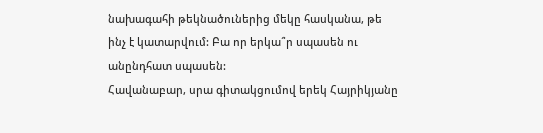նախագահի թեկնածուներից մեկը հասկանա, թե ինչ է կատարվում: Բա որ երկա՞ր սպասեն ու անընդհատ սպասեն:
Հավանաբար, սրա գիտակցումով երեկ Հայրիկյանը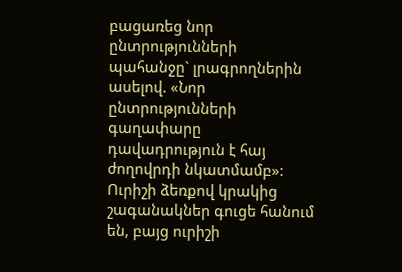բացառեց նոր ընտրությունների պահանջը` լրագրողներին ասելով. «Նոր ընտրությունների գաղափարը դավադրություն է հայ ժողովրդի նկատմամբ»:
Ուրիշի ձեռքով կրակից շագանակներ գուցե հանում են, բայց ուրիշի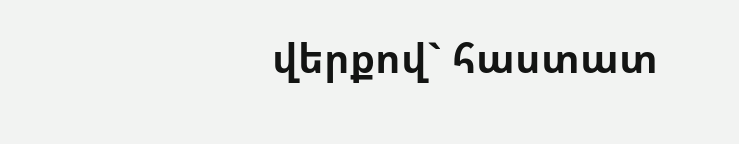վերքով` հաստատ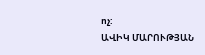ոչ:
ԱՎԻԿ ՄԱՐՈՒԹՅԱՆ